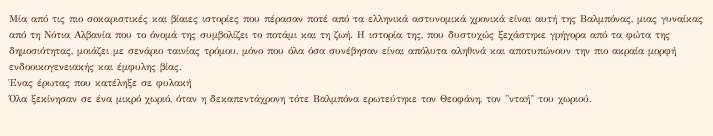Μία από τις πιο σοκαριστικές και βίαιες ιστορίες που πέρασαν ποτέ από τα ελληνικά αστυνομικά χρονικά είναι αυτή της Βαλμπόνας, μιας γυναίκας από τη Νότια Αλβανία που το όνομά της συμβολίζει το ποτάμι και τη ζωή. Η ιστορία της, που δυστυχώς ξεχάστηκε γρήγορα από τα φώτα της δημοσιότητας, μοιάζει με σενάριο ταινίας τρόμου, μόνο που όλα όσα συνέβησαν είναι απόλυτα αληθινά και αποτυπώνουν την πιο ακραία μορφή ενδοοικογενειακής και έμφυλης βίας.
Ένας έρωτας που κατέληξε σε φυλακή
Όλα ξεκίνησαν σε ένα μικρό χωριό, όταν η δεκαπεντάχρονη τότε Βαλμπόνα ερωτεύτηκε τον Θεοφάνη, τον "νταή" του χωριού.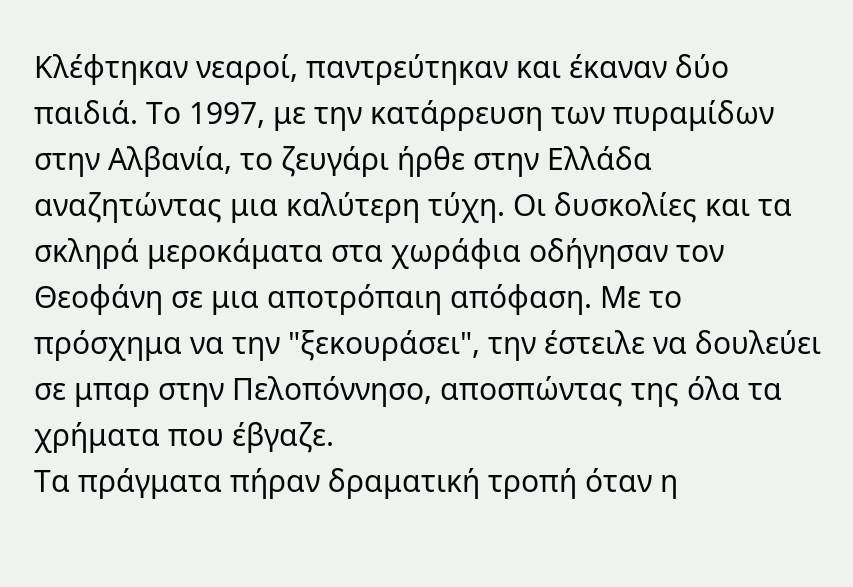Κλέφτηκαν νεαροί, παντρεύτηκαν και έκαναν δύο παιδιά. Το 1997, με την κατάρρευση των πυραμίδων στην Αλβανία, το ζευγάρι ήρθε στην Ελλάδα αναζητώντας μια καλύτερη τύχη. Οι δυσκολίες και τα σκληρά μεροκάματα στα χωράφια οδήγησαν τον Θεοφάνη σε μια αποτρόπαιη απόφαση. Με το πρόσχημα να την "ξεκουράσει", την έστειλε να δουλεύει σε μπαρ στην Πελοπόννησο, αποσπώντας της όλα τα χρήματα που έβγαζε.
Τα πράγματα πήραν δραματική τροπή όταν η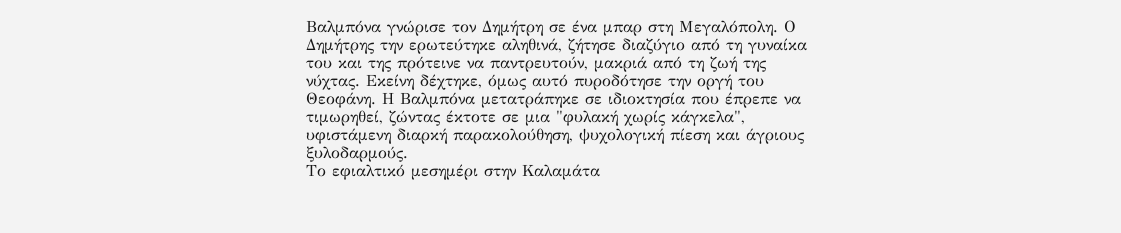Βαλμπόνα γνώρισε τον Δημήτρη σε ένα μπαρ στη Μεγαλόπολη. Ο Δημήτρης την ερωτεύτηκε αληθινά, ζήτησε διαζύγιο από τη γυναίκα του και της πρότεινε να παντρευτούν, μακριά από τη ζωή της νύχτας. Εκείνη δέχτηκε, όμως αυτό πυροδότησε την οργή του Θεοφάνη. Η Βαλμπόνα μετατράπηκε σε ιδιοκτησία που έπρεπε να τιμωρηθεί, ζώντας έκτοτε σε μια "φυλακή χωρίς κάγκελα", υφιστάμενη διαρκή παρακολούθηση, ψυχολογική πίεση και άγριους ξυλοδαρμούς.
Το εφιαλτικό μεσημέρι στην Καλαμάτα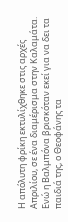Η απόλυτη φρίκη εκτυλίχθηκε στις αρχές Απριλίου, σε ένα διαμέρισμα στην Καλαμάτα. Ενώ η Βαλμπόνα βρισκόταν εκεί για να δει τα παιδιά της, ο Θεοφάνης τα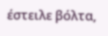έστειλε βόλτα,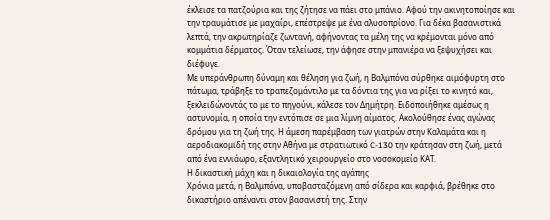έκλεισε τα πατζούρια και της ζήτησε να πάει στο μπάνιο. Αφού την ακινητοποίησε και την τραυμάτισε με μαχαίρι, επέστρεψε με ένα αλυσοπρίονο. Για δέκα βασανιστικά λεπτά, την ακρωτηρίαζε ζωντανή, αφήνοντας τα μέλη της να κρέμονται μόνο από κομμάτια δέρματος. Όταν τελείωσε, την άφησε στην μπανιέρα να ξεψυχήσει και διέφυγε.
Με υπεράνθρωπη δύναμη και θέληση για ζωή, η Βαλμπόνα σύρθηκε αιμόφυρτη στο πάτωμα, τράβηξε το τραπεζομάντιλο με τα δόντια της για να ρίξει το κινητό και, ξεκλειδώνοντάς το με το πηγούνι, κάλεσε τον Δημήτρη. Ειδοποιήθηκε αμέσως η αστυνομία, η οποία την εντόπισε σε μια λίμνη αίματος. Ακολούθησε ένας αγώνας δρόμου για τη ζωή της. Η άμεση παρέμβαση των γιατρών στην Καλαμάτα και η αεροδιακομιδή της στην Αθήνα με στρατιωτικό C-130 την κράτησαν στη ζωή, μετά από ένα εννιάωρο, εξαντλητικό χειρουργείο στο νοσοκομείο ΚΑΤ.
Η δικαστική μάχη και η δικαιολογία της αγάπης
Χρόνια μετά, η Βαλμπόνα, υποβασταζόμενη από σίδερα και καρφιά, βρέθηκε στο δικαστήριο απέναντι στον βασανιστή της. Στην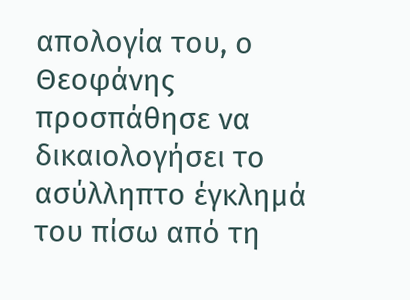απολογία του, ο Θεοφάνης προσπάθησε να δικαιολογήσει το ασύλληπτο έγκλημά του πίσω από τη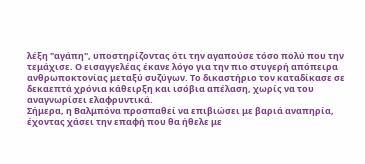λέξη "αγάπη", υποστηρίζοντας ότι την αγαπούσε τόσο πολύ που την τεμάχισε. Ο εισαγγελέας έκανε λόγο για την πιο στυγερή απόπειρα ανθρωποκτονίας μεταξύ συζύγων. Το δικαστήριο τον καταδίκασε σε δεκαεπτά χρόνια κάθειρξη και ισόβια απέλαση, χωρίς να του αναγνωρίσει ελαφρυντικά.
Σήμερα, η Βαλμπόνα προσπαθεί να επιβιώσει με βαριά αναπηρία, έχοντας χάσει την επαφή που θα ήθελε με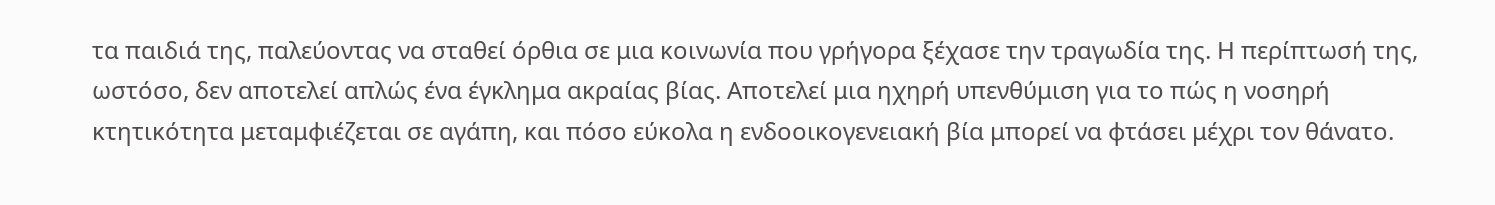τα παιδιά της, παλεύοντας να σταθεί όρθια σε μια κοινωνία που γρήγορα ξέχασε την τραγωδία της. Η περίπτωσή της, ωστόσο, δεν αποτελεί απλώς ένα έγκλημα ακραίας βίας. Αποτελεί μια ηχηρή υπενθύμιση για το πώς η νοσηρή κτητικότητα μεταμφιέζεται σε αγάπη, και πόσο εύκολα η ενδοοικογενειακή βία μπορεί να φτάσει μέχρι τον θάνατο.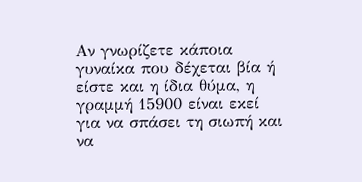Αν γνωρίζετε κάποια γυναίκα που δέχεται βία ή είστε και η ίδια θύμα, η γραμμή 15900 είναι εκεί για να σπάσει τη σιωπή και να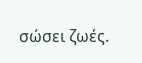σώσει ζωές.